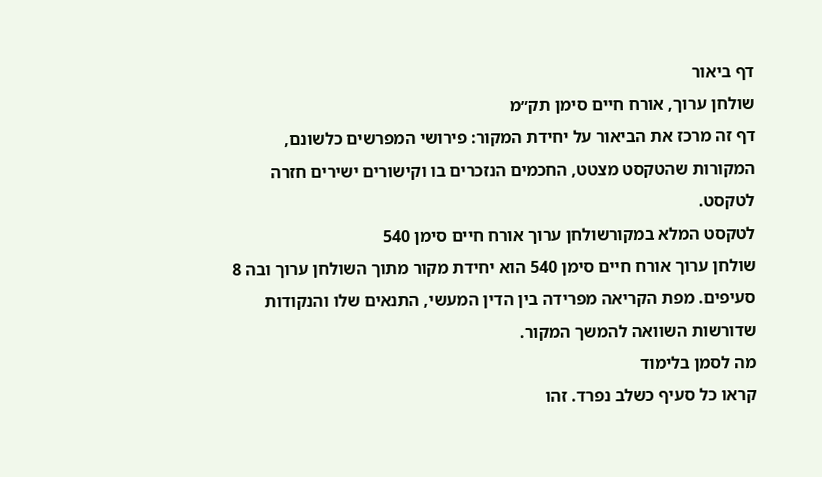דף ביאור
שולחן ערוך, אורח חיים סימן תק״מ
דף זה מרכז את הביאור על יחידת המקור: פירושי המפרשים כלשונם, המקורות שהטקסט מצטט, החכמים הנזכרים בו וקישורים ישירים חזרה לטקסט.
לטקסט המלא במקורשולחן ערוך אורח חיים סימן 540
שולחן ערוך אורח חיים סימן 540 הוא יחידת מקור מתוך השולחן ערוך ובה 8 סעיפים. מפת הקריאה מפרידה בין הדין המעשי, התנאים שלו והנקודות שדורשות השוואה להמשך המקור.
מה לסמן בלימוד
קראו כל סעיף כשלב נפרד. זהו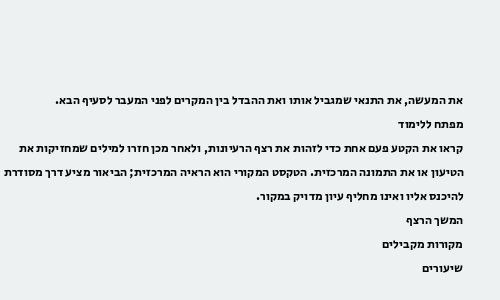את המעשה, את התנאי שמגביל אותו ואת ההבדל בין המקרים לפני המעבר לסעיף הבא.
מפתח ללימוד
קראו את הקטע פעם אחת כדי לזהות את רצף הרעיונות, ולאחר מכן חזרו למילים שמחזיקות את הטיעון או את התמונה המרכזית. הטקסט המקורי הוא הראיה המרכזית; הביאור מציע דרך מסודרת להיכנס אליו ואינו מחליף עיון מדויק במקור.
המשך הרצף
מקורות מקבילים
שיעורים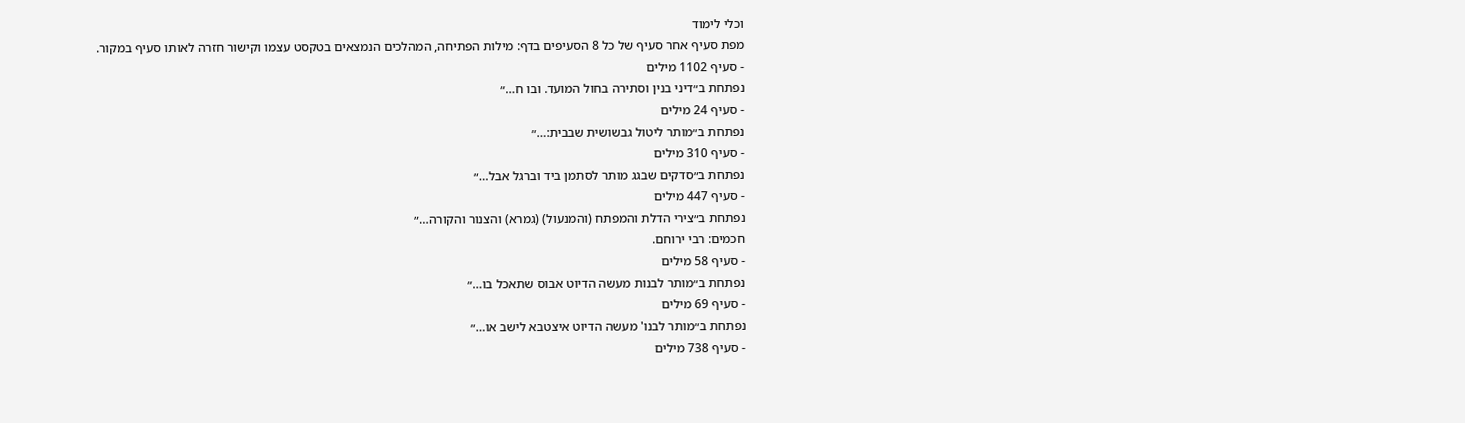וכלי לימוד
מפת סעיף אחר סעיף של כל 8 הסעיפים בדף: מילות הפתיחה, המהלכים הנמצאים בטקסט עצמו וקישור חזרה לאותו סעיף במקור.
- סעיף 1102 מילים
נפתחת ב״דיני בנין וסתירה בחול המועד. ובו ח…״
- סעיף 24 מילים
נפתחת ב״מותר ליטול גבשושית שבבית:…״
- סעיף 310 מילים
נפתחת ב״סדקים שבגג מותר לסתמן ביד וברגל אבל…״
- סעיף 447 מילים
נפתחת ב״צירי הדלת והמפתח (והמנעול) (גמרא) והצנור והקורה…״
חכמים: רבי ירוחם.
- סעיף 58 מילים
נפתחת ב״מותר לבנות מעשה הדיוט אבוס שתאכל בו…״
- סעיף 69 מילים
נפתחת ב״מותר לבנו' מעשה הדיוט איצטבא לישב או…״
- סעיף 738 מילים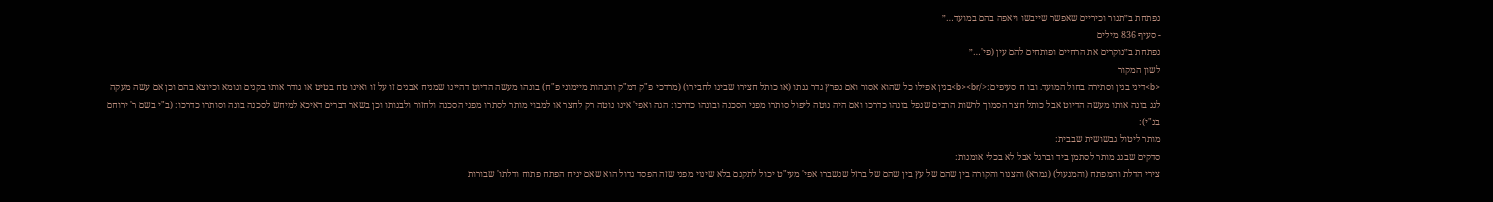נפתחת ב״תנור וכיריים שאפשר שייבשו ויאפה בהם במועד…״
- סעיף 836 מילים
נפתחת ב״נוקרים את הרחיים ופותחים להם עין (פי'…״
לשון המקור
<b>דיני בנין וסתירה בחול המועד. ובו ח סעיפים:</b><br>בנין אפילו כל שהוא אסור ואם נפרץ גדר גנתו (או כותל חצירו שבינו לחבירו) (מרדכי פ"ק דמ"ק והגהות מיימוני פ"ח) בונהו מעשה הדיוט דהיינו שמניח אבנים זו על זו ואינו טח בטיט או גודר אותו בקנים וגומא וכיוצא בהם וכן אם עשה מעקה לגג בונה אותו מעשה הדיוט אבל כותל חצר הסמוך לרשות הרבים שנפל בונהו כדרכו ואם היה נוטה ליפול סותרו מפני הסכנה ובונהו כדרכו: הגה ואפי' אינו נוטה רק לחצר או למבוי מותר לסתרו מפני הסכנה ולחזור ולבנותו וכן בשאר דברים דאיכא למיחש לסכנה בונה וסותרו כדרכו: (ב"י בשם ר' ירוחם בנ"י):
מותר ליטול גבשושית שבבית:
סדקים שבגג מותר לסתמן ביד וברגל אבל לא בכלי אומנות:
צירי הדלת והמפתח (והמנעול) (גמרא) והצנור והקורה בין שהם של עץ בין שהם של ברזל שנשברו אפי' מעי"ט יכול לתקנם בלא שינוי מפני שזה הפסד גדול הוא שאם יניח הפתח פתוח ודלתו' שבורות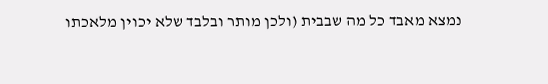נמצא מאבד כל מה שבבית (ולכן מותר ובלבד שלא יכוין מלאכתו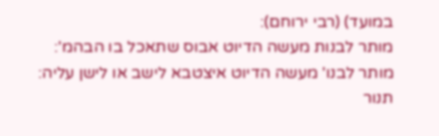במועד) (רבי ירוחם):
מותר לבנות מעשה הדיוט אבוס שתאכל בו הבהמ':
מותר לבנו' מעשה הדיוט איצטבא לישב או לישן עליה:
תנור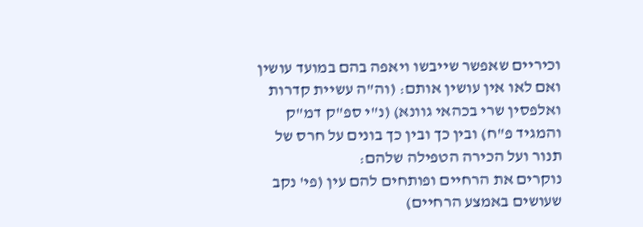וכיריים שאפשר שייבשו ויאפה בהם במועד עושין ואם לאו אין עושין אותם: (וה"ה עשיית קדרות ואלפסין שרי בכהאי גוונא) (נ"י ספ"ק דמ"ק והמגיד פ"ח) ובין כך ובין כך בונים על חרס של תנור ועל הכירה הטפילה שלהם:
נוקרים את הרחיים ופותחים להם עין (פי' נקב שעושים באמצע הרחיים)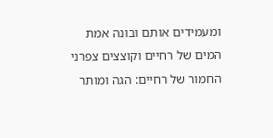ומעמידים אותם ובונה אמת המים של רחיים וקוצצים צפרני החמור של רחיים: הגה ומותר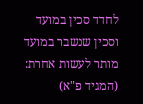לחדד סכין במועד וסכין שנשבר במועד מותר לעשות אחרת: (המגיד פ"א)